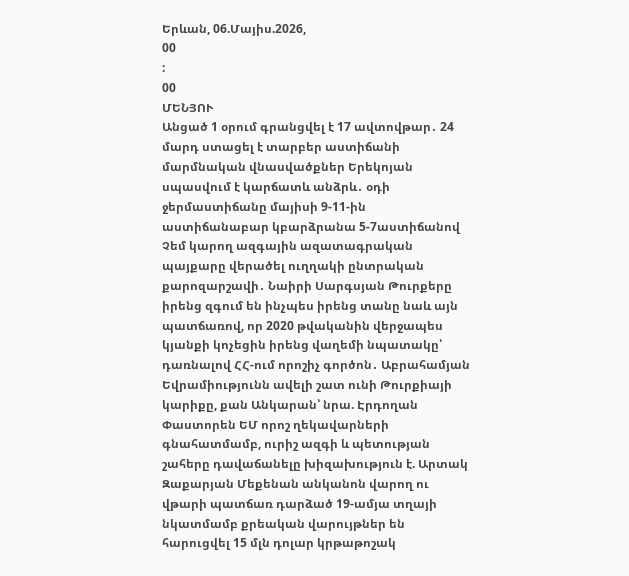Երևան, 06.Մայիս.2026,
00
:
00
ՄԵՆՅՈՒ
Անցած 1 օրում գրանցվել է 17 ավտովթար․ 24 մարդ ստացել է տարբեր աստիճանի մարմնական վնասվածքներ Երեկոյան սպասվում է կարճատև անձրև․ օդի ջերմաստիճանը մայիսի 9-11-ին աստիճանաբար կբարձրանա 5-7աստիճանով Չեմ կարող ազգային ազատագրական պայքարը վերածել ուղղակի ընտրական քարոզարշավի․ Նաիրի Սարգսյան Թուրքերը իրենց զգում են ինչպես իրենց տանը նաև այն պատճառով, որ 2020 թվականին վերջապես կյանքի կոչեցին իրենց վաղեմի նպատակը՝ դառնալով ՀՀ-ում որոշիչ գործոն․ Աբրահամյան Եվրամիությունն ավելի շատ ունի Թուրքիայի կարիքը, քան Անկարան՝ նրա. Էրդողան Փաստորեն ԵՄ որոշ ղեկավարների գնահատմամբ, ուրիշ ազգի և պետության շահերը դավաճանելը խիզախություն է. Արտակ Զաքարյան Մեքենան անկանոն վարող ու վթարի պատճառ դարձած 19-ամյա տղայի նկատմամբ քրեական վարույթներ են հարուցվել 15 մլն դոլար կրթաթոշակ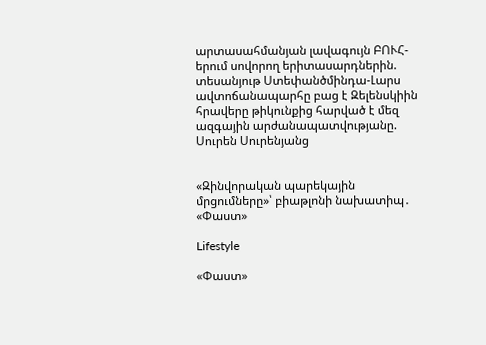արտասահմանյան լավագույն ԲՈՒՀ- երում սովորող երիտասարդներին. տեսանյութ Ստեփանծմինդա-Լարս ավտոճանապարհը բաց է Զելենսկիին հրավերը թիկունքից հարված է մեզ ազգային արժանապատվությանը. Սուրեն Սուրենյանց


«Զինվորական պարեկային մրցումները»՝ բիաթլոնի նախատիպ․ «Փաստ»

Lifestyle

«Փաստ»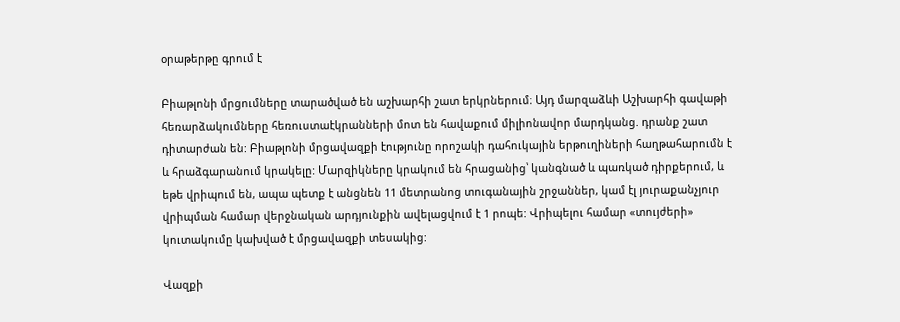օրաթերթը գրում է

Բիաթլոնի մրցումները տարածված են աշխարհի շատ երկրներում։ Այդ մարզաձևի Աշխարհի գավաթի հեռարձակումները հեռուստաէկրանների մոտ են հավաքում միլիոնավոր մարդկանց. դրանք շատ դիտարժան են: Բիաթլոնի մրցավազքի էությունը որոշակի դահուկային երթուղիների հաղթահարումն է և հրաձգարանում կրակելը: Մարզիկները կրակում են հրացանից՝ կանգնած և պառկած դիրքերում, և եթե վրիպում են, ապա պետք է անցնեն 11 մետրանոց տուգանային շրջաններ, կամ էլ յուրաքանչյուր վրիպման համար վերջնական արդյունքին ավելացվում է 1 րոպե: Վրիպելու համար «տույժերի» կուտակումը կախված է մրցավազքի տեսակից:

Վազքի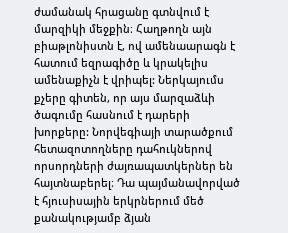ժամանակ հրացանը գտնվում է մարզիկի մեջքին։ Հաղթողն այն բիաթլոնիստն է, ով ամենաարագն է հատում եզրագիծը և կրակելիս ամենաքիչն է վրիպել: Ներկայումս քչերը գիտեն, որ այս մարզաձևի ծագումը հասնում է դարերի խորքերը: Նորվեգիայի տարածքում հետազոտողները դահուկներով որսորդների ժայռապատկերներ են հայտնաբերել։ Դա պայմանավորված է հյուսիսային երկրներում մեծ քանակությամբ ձյան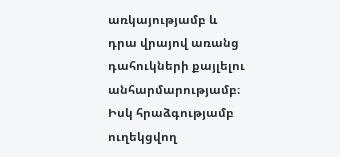առկայությամբ և դրա վրայով առանց դահուկների քայլելու անհարմարությամբ։ Իսկ հրաձգությամբ ուղեկցվող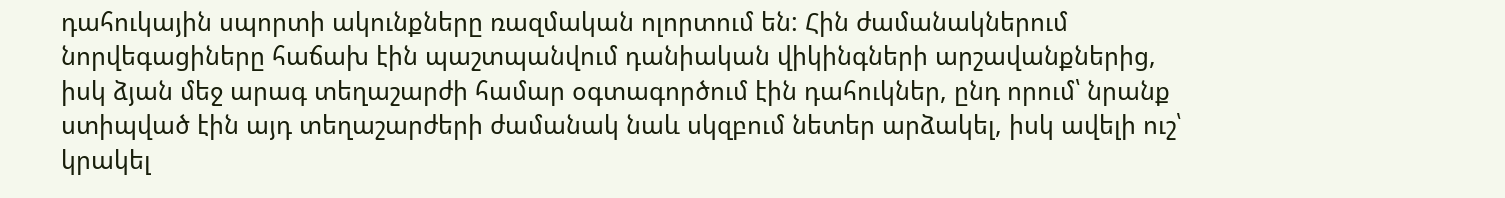դահուկային սպորտի ակունքները ռազմական ոլորտում են: Հին ժամանակներում նորվեգացիները հաճախ էին պաշտպանվում դանիական վիկինգների արշավանքներից, իսկ ձյան մեջ արագ տեղաշարժի համար օգտագործում էին դահուկներ, ընդ որում՝ նրանք ստիպված էին այդ տեղաշարժերի ժամանակ նաև սկզբում նետեր արձակել, իսկ ավելի ուշ՝ կրակել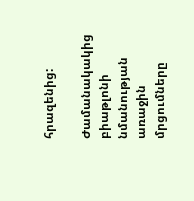հրազենից:

Ժամանակակից բիաթլոնի նմանության առաջին մրցումները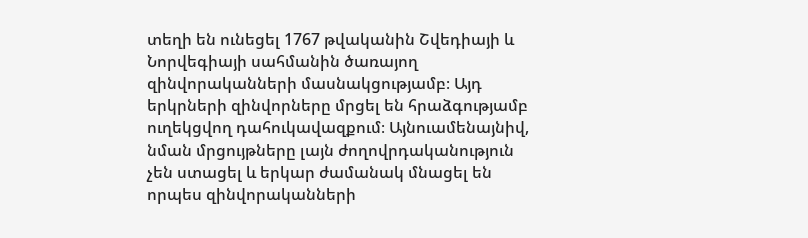տեղի են ունեցել 1767 թվականին Շվեդիայի և Նորվեգիայի սահմանին ծառայող զինվորականների մասնակցությամբ։ Այդ երկրների զինվորները մրցել են հրաձգությամբ ուղեկցվող դահուկավազքում։ Այնուամենայնիվ, նման մրցույթները լայն ժողովրդականություն չեն ստացել և երկար ժամանակ մնացել են որպես զինվորականների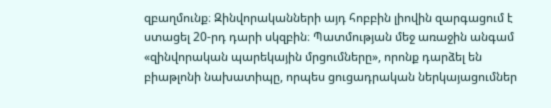զբաղմունք։ Զինվորականների այդ հոբբին լիովին զարգացում է ստացել 20-րդ դարի սկզբին։ Պատմության մեջ առաջին անգամ «զինվորական պարեկային մրցումները», որոնք դարձել են բիաթլոնի նախատիպը, որպես ցուցադրական ներկայացումներ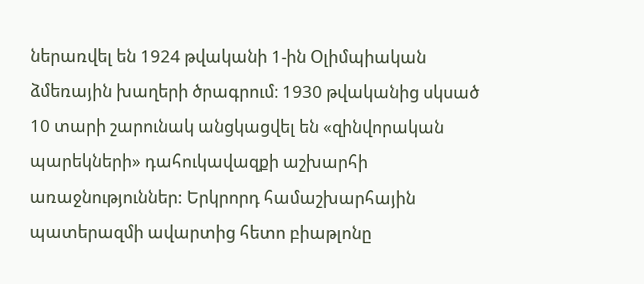ներառվել են 1924 թվականի 1-ին Օլիմպիական ձմեռային խաղերի ծրագրում։ 1930 թվականից սկսած 10 տարի շարունակ անցկացվել են «զինվորական պարեկների» դահուկավազքի աշխարհի առաջնություններ: Երկրորդ համաշխարհային պատերազմի ավարտից հետո բիաթլոնը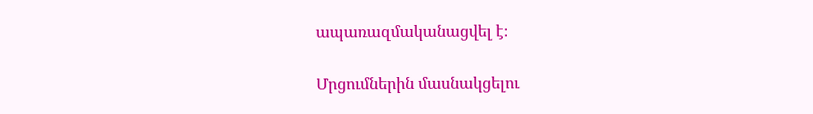ապառազմականացվել է։

Մրցումներին մասնակցելու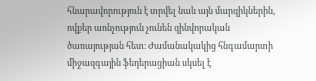հնարավորություն է տրվել նաև այն մարզիկներին, ովքեր առնչություն չունեն զինվորական ծառայության հետ։ Ժամանակակից հնգամարտի միջազգային ֆեդերացիան սկսել է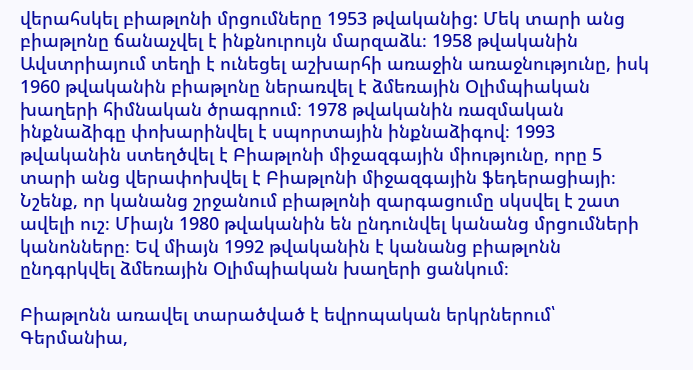վերահսկել բիաթլոնի մրցումները 1953 թվականից: Մեկ տարի անց բիաթլոնը ճանաչվել է ինքնուրույն մարզաձև։ 1958 թվականին Ավստրիայում տեղի է ունեցել աշխարհի առաջին առաջնությունը, իսկ 1960 թվականին բիաթլոնը ներառվել է ձմեռային Օլիմպիական խաղերի հիմնական ծրագրում։ 1978 թվականին ռազմական ինքնաձիգը փոխարինվել է սպորտային ինքնաձիգով։ 1993 թվականին ստեղծվել է Բիաթլոնի միջազգային միությունը, որը 5 տարի անց վերափոխվել է Բիաթլոնի միջազգային ֆեդերացիայի։ Նշենք, որ կանանց շրջանում բիաթլոնի զարգացումը սկսվել է շատ ավելի ուշ։ Միայն 1980 թվականին են ընդունվել կանանց մրցումների կանոնները։ Եվ միայն 1992 թվականին է կանանց բիաթլոնն ընդգրկվել ձմեռային Օլիմպիական խաղերի ցանկում։

Բիաթլոնն առավել տարածված է եվրոպական երկրներում՝ Գերմանիա,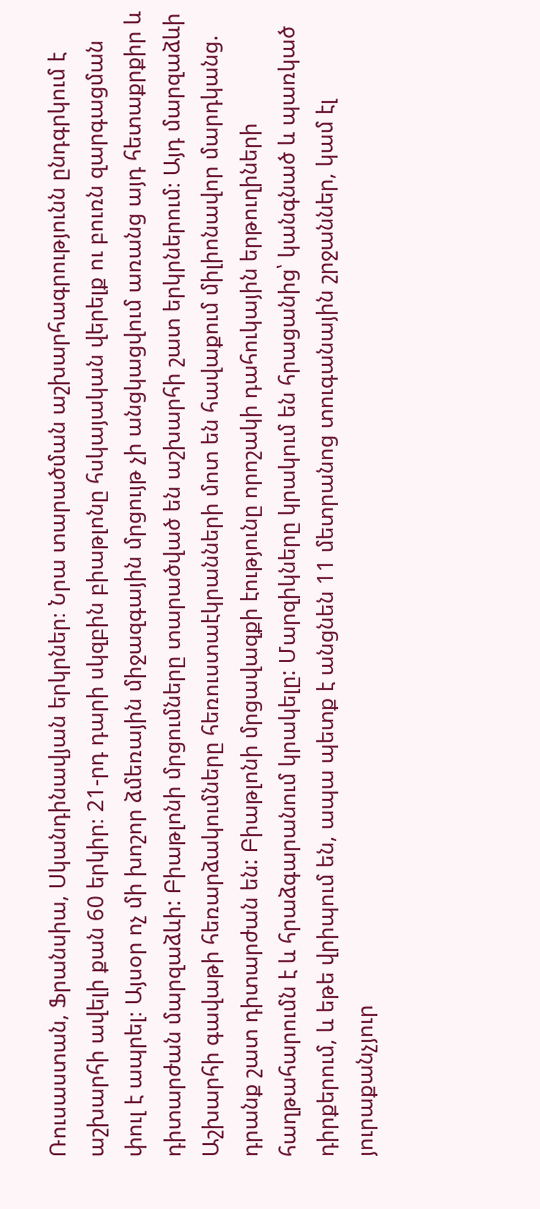Ռուսաստան, Ֆրանսիա, Սկանդինավյան երկրներ։ Նրա տարածման աշխարհագրությունն ընդգրկում է աշխարհի ավելի քան 60 երկիր։ 21-րդ դարի սկզբին բիաթլոնը հսկայական վերելք ու բուռն զարգացման փուլ է ապրել։ Այսօր ոչ մի խոշոր ձմեռային միջազգային մրցույթ չի անցկացվում առանց այդ հետաքրքիր և դիտարժան մարզաձևի: Բիաթլոնի մրցումները տարածված են աշխարհի շատ երկրներում։ Այդ մարզաձևի Աշխարհի գավաթի հեռարձակումները հեռուստաէկրանների մոտ են հավաքում միլիոնավոր մարդկանց. դրանք շատ դիտարժան են: Բիաթլոնի մրցավազքի էությունը որոշակի դահուկային երթուղիների հաղթահարումն է և հրաձգարանում կրակելը: Մարզիկները կրակում են հրացանից՝ կանգնած և պառկած դիրքերում, և եթե վրիպում են, ապա պետք է անցնեն 11 մետրանոց տուգանային շրջաններ, կամ էլ յուրաքանչյուր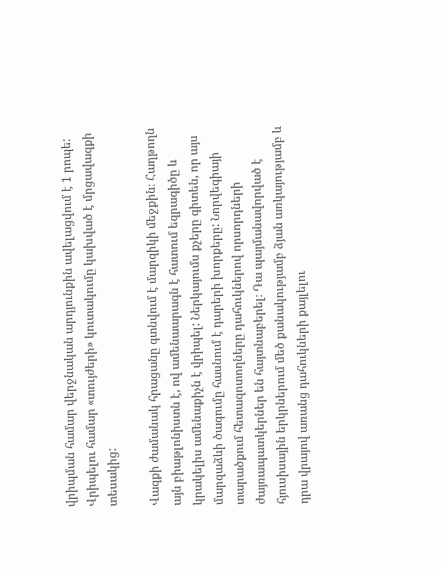վրիպման համար վերջնական արդյունքին ավելացվում է 1 րոպե: Վրիպելու համար «տույժերի» կուտակումը կախված է մրցավազքի տեսակից:

Վազքի ժամանակ հրացանը գտնվում է մարզիկի մեջքին։ Հաղթողն այն բիաթլոնիստն է, ով ամենաարագն է հատում եզրագիծը և կրակելիս ամենաքիչն է վրիպել: Ներկայումս քչերը գիտեն, որ այս մարզաձևի ծագումը հասնում է դարերի խորքերը: Նորվեգիայի տարածքում հետազոտողները դահուկներով որսորդների ժայռապատկերներ են հայտնաբերել։ Դա պայմանավորված է հյուսիսային երկրներում մեծ քանակությամբ ձյան առկայությամբ և դրա վրայով առանց դահուկների քայլելու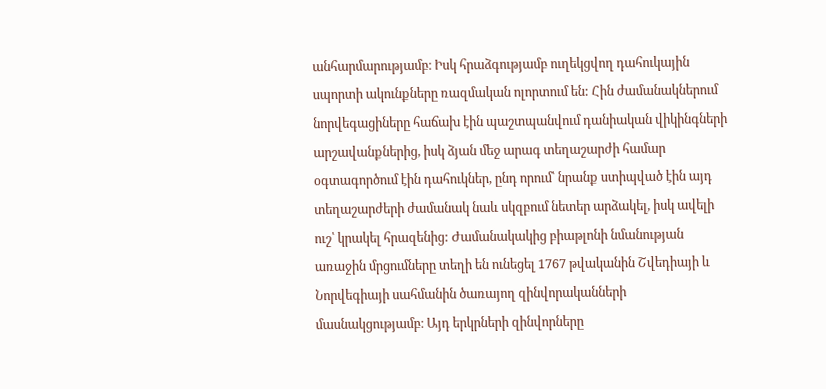անհարմարությամբ։ Իսկ հրաձգությամբ ուղեկցվող դահուկային սպորտի ակունքները ռազմական ոլորտում են: Հին ժամանակներում նորվեգացիները հաճախ էին պաշտպանվում դանիական վիկինգների արշավանքներից, իսկ ձյան մեջ արագ տեղաշարժի համար օգտագործում էին դահուկներ, ընդ որում՝ նրանք ստիպված էին այդ տեղաշարժերի ժամանակ նաև սկզբում նետեր արձակել, իսկ ավելի ուշ՝ կրակել հրազենից: Ժամանակակից բիաթլոնի նմանության առաջին մրցումները տեղի են ունեցել 1767 թվականին Շվեդիայի և Նորվեգիայի սահմանին ծառայող զինվորականների մասնակցությամբ։ Այդ երկրների զինվորները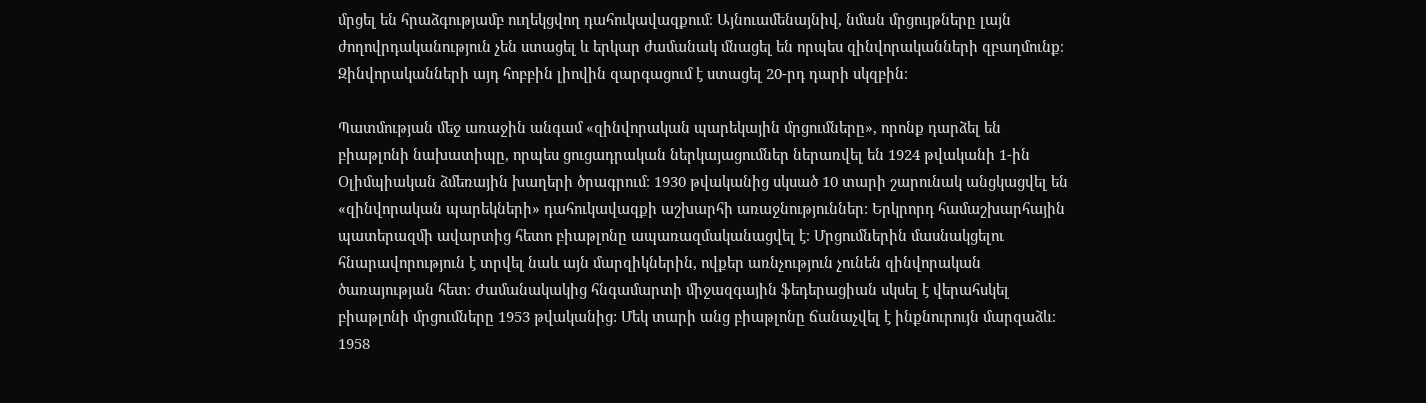մրցել են հրաձգությամբ ուղեկցվող դահուկավազքում։ Այնուամենայնիվ, նման մրցույթները լայն ժողովրդականություն չեն ստացել և երկար ժամանակ մնացել են որպես զինվորականների զբաղմունք։ Զինվորականների այդ հոբբին լիովին զարգացում է ստացել 20-րդ դարի սկզբին։

Պատմության մեջ առաջին անգամ «զինվորական պարեկային մրցումները», որոնք դարձել են բիաթլոնի նախատիպը, որպես ցուցադրական ներկայացումներ ներառվել են 1924 թվականի 1-ին Օլիմպիական ձմեռային խաղերի ծրագրում։ 1930 թվականից սկսած 10 տարի շարունակ անցկացվել են «զինվորական պարեկների» դահուկավազքի աշխարհի առաջնություններ: Երկրորդ համաշխարհային պատերազմի ավարտից հետո բիաթլոնը ապառազմականացվել է։ Մրցումներին մասնակցելու հնարավորություն է տրվել նաև այն մարզիկներին, ովքեր առնչություն չունեն զինվորական ծառայության հետ։ Ժամանակակից հնգամարտի միջազգային ֆեդերացիան սկսել է վերահսկել բիաթլոնի մրցումները 1953 թվականից: Մեկ տարի անց բիաթլոնը ճանաչվել է ինքնուրույն մարզաձև։ 1958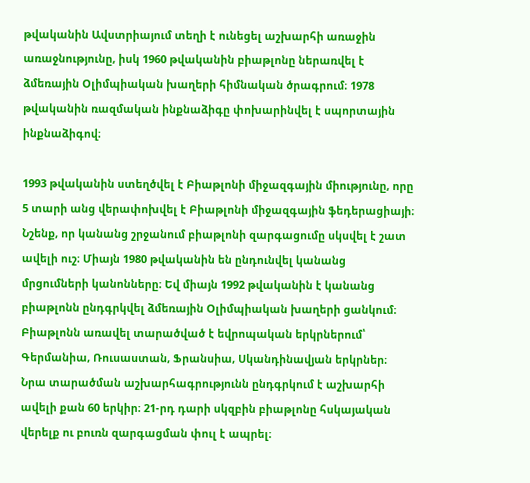թվականին Ավստրիայում տեղի է ունեցել աշխարհի առաջին առաջնությունը, իսկ 1960 թվականին բիաթլոնը ներառվել է ձմեռային Օլիմպիական խաղերի հիմնական ծրագրում։ 1978 թվականին ռազմական ինքնաձիգը փոխարինվել է սպորտային ինքնաձիգով։

1993 թվականին ստեղծվել է Բիաթլոնի միջազգային միությունը, որը 5 տարի անց վերափոխվել է Բիաթլոնի միջազգային ֆեդերացիայի։ Նշենք, որ կանանց շրջանում բիաթլոնի զարգացումը սկսվել է շատ ավելի ուշ։ Միայն 1980 թվականին են ընդունվել կանանց մրցումների կանոնները։ Եվ միայն 1992 թվականին է կանանց բիաթլոնն ընդգրկվել ձմեռային Օլիմպիական խաղերի ցանկում։ Բիաթլոնն առավել տարածված է եվրոպական երկրներում՝ Գերմանիա, Ռուսաստան, Ֆրանսիա, Սկանդինավյան երկրներ։ Նրա տարածման աշխարհագրությունն ընդգրկում է աշխարհի ավելի քան 60 երկիր։ 21-րդ դարի սկզբին բիաթլոնը հսկայական վերելք ու բուռն զարգացման փուլ է ապրել։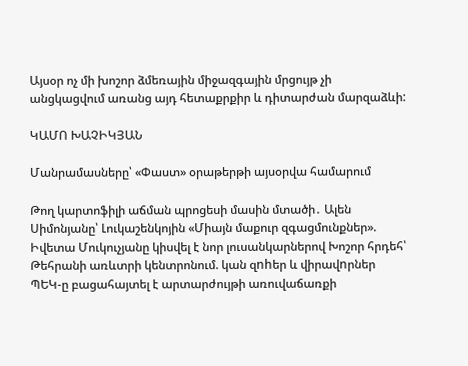Այսօր ոչ մի խոշոր ձմեռային միջազգային մրցույթ չի անցկացվում առանց այդ հետաքրքիր և դիտարժան մարզաձևի:

ԿԱՄՈ ԽԱՉԻԿՅԱՆ

Մանրամասները՝ «Փաստ» օրաթերթի այսօրվա համարում

Թող կարտոֆիլի աճման պրոցեսի մասին մտածի․ Ալեն Սիմոնյանը՝ Լուկաշենկոյին «Միայն մաքուր զգացմունքներ». Իվետա Մուկուչյանը կիսվել է նոր լուսանկարներով Խոշոր հրդեհ՝ Թեհրանի առևտրի կենտրոնում. կան զnhեր և վիրավnրներ ՊԵԿ-ը բացահայտել է արտարժույթի առուվաճառքի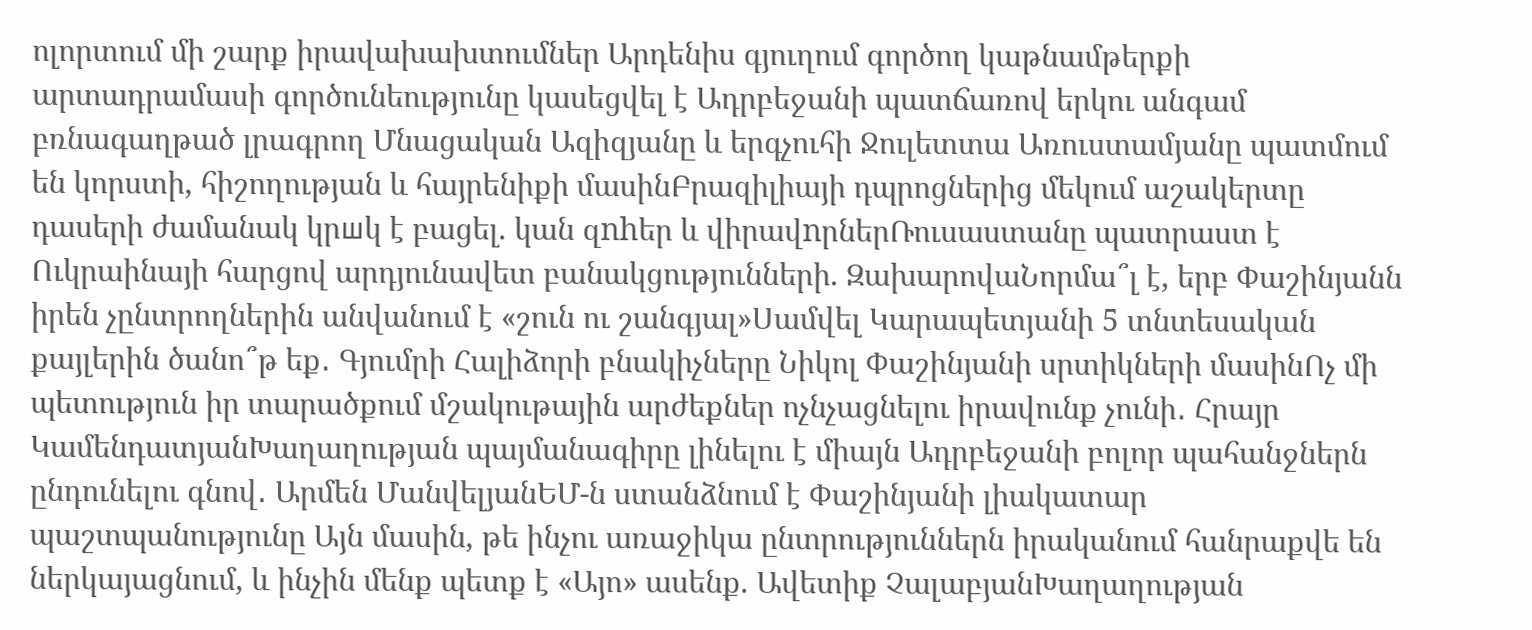ոլորտում մի շարք իրավախախտումներ Արդենիս գյուղում գործող կաթնամթերքի արտադրամասի գործունեությունը կասեցվել է Ադրբեջանի պատճառով երկու անգամ բռնագաղթած լրագրող Մնացական Ազիզյանը և երգչուհի Ջուլետտա Առուստամյանը պատմում են կորստի, հիշողության և հայրենիքի մասինԲրազիլիայի դպրոցներից մեկում աշակերտը դասերի ժամանակ կրшկ է բացել. կան զnhեր և վիրավnրներՌուսաստանը պատրաստ է Ուկրաինայի հարցով արդյունավետ բանակցությունների. ԶախարովաՆորմա՞լ է, երբ Փաշինյանն իրեն չընտրողներին անվանում է «շուն ու շանգյալ»Սամվել Կարապետյանի 5 տնտեսական քայլերին ծանո՞թ եք․ Գյումրի Հալիձորի բնակիչները Նիկոլ Փաշինյանի սրտիկների մասինՈչ մի պետություն իր տարածքում մշակութային արժեքներ ոչնչացնելու իրավունք չունի․ Հրայր ԿամենդատյանԽաղաղության պայմանագիրը լինելու է միայն Ադրբեջանի բոլոր պահանջներն ընդունելու գնով․ Արմեն ՄանվելյանԵՄ-ն ստանձնում է Փաշինյանի լիակատար պաշտպանությունը Այն մասին, թե ինչու առաջիկա ընտրություններն իրականում հանրաքվե են ներկայացնում, և ինչին մենք պետք է «Այո» ասենք. Ավետիք ՉալաբյանԽաղաղության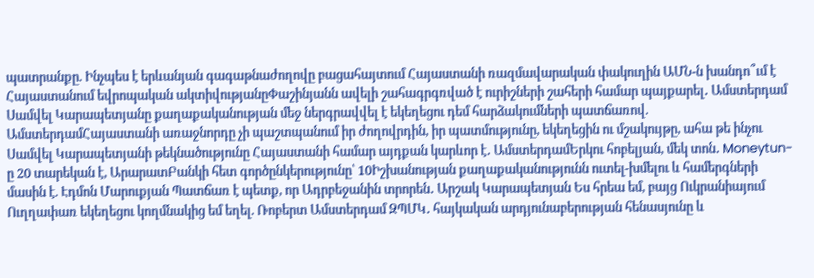պատրանքը. Ինչպես է երևանյան գագաթնաժողովը բացահայտում Հայաստանի ռազմավարական փակուղին ԱՄՆ-ն խանդո՞ւմ է Հայաստանում եվրոպական ակտիվությանըՓաշինյանն ավելի շահագրգռված է ուրիշների շահերի համար պայքարել․ Ամստերդամ Սամվել Կարապետյանը քաղաքականության մեջ ներգրավվել է եկեղեցու դեմ հարձակումների պատճառով. ԱմստերդամՀայաստանի առաջնորդը չի պաշտպանում իր ժողովրդին, իր պատմությունը, եկեղեցին ու մշակույթը, ահա թե ինչու Սամվել Կարապետյանի թեկնածությունը Հայաստանի համար այդքան կարևոր է․ ԱմստերդամԵրկու հոբելյան, մեկ տոն․ Moneytun-ը 20 տարեկան է, ԱրարատԲանկի հետ գործընկերությունը՝ 10Իշխանության քաղաքականությունն ուտել-խմելու և համերգների մասին է. Էդմոն Մարուքյան Պատճառ է պետք, որ Ադրբեջանին տրորեն․ Արշակ Կարապետյան Ես հրեա եմ, բայց Ուկրանիայում Ուղղափառ եկեղեցու կողմնակից եմ եղել. Ռոբերտ Ամստերդամ ԶՊՄԿ․ հայկական արդյունաբերության հենասյունը և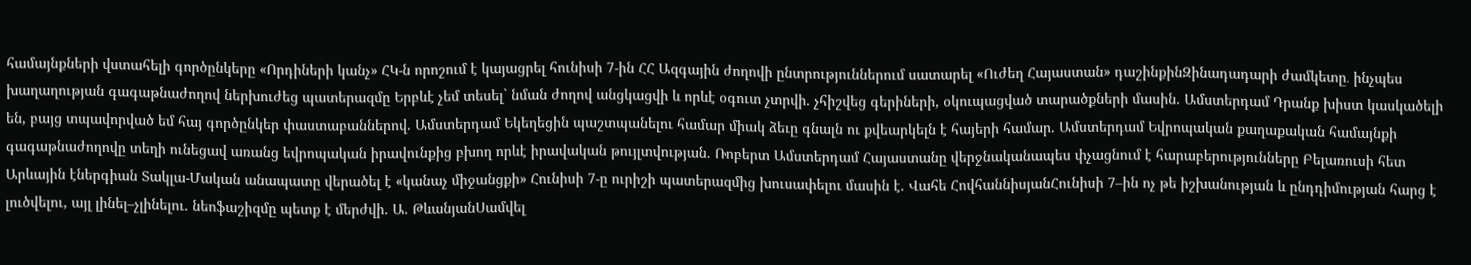համայնքների վստահելի գործընկերը «Որդիների կանչ» ՀԿ-ն որոշում է կայացրել հունիսի 7-ին ՀՀ Ազգային ժողովի ընտրություններում սատարել «Ուժեղ Հայաստան» դաշինքինԶինադադարի ժամկետը․ ինչպես խաղաղության գագաթնաժողով ներխուժեց պատերազմը Երբևէ չեմ տեսել` նման ժողով անցկացվի և որևէ օգուտ չտրվի. չհիշվեց գերիների, օկուպացված տարածքների մասին. Ամստերդամ Դրանք խիստ կասկածելի են, բայց տպավորված եմ հայ գործընկեր փաստաբաններով. Ամստերդամ Եկեղեցին պաշտպանելու համար միակ ձեւը գնալն ու քվեարկելն է հայերի համար. Ամստերդամ Եվրոպական քաղաքական համայնքի գագաթնաժողովը տեղի ունեցավ առանց եվրոպական իրավունքից բխող որևէ իրավական թույլտվության. Ռոբերտ Ամստերդամ Հայաստանը վերջնականապես փչացնում է հարաբերությունները Բելառուսի հետ Արևային էներգիան Տակլա-Մական անապատը վերածել է «կանաչ միջանցքի» Հունիսի 7-ը ուրիշի պատերազմից խուսափելու մասին է. Վահե ՀովհաննիսյանՀունիսի 7–ին ոչ թե իշխանության և ընդդիմության հարց է լուծվելու, այլ լինել–չլինելու. նեոֆաշիզմը պետք է մերժվի. Ա. ԹևանյանՍամվել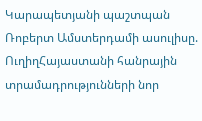Կարապետյանի պաշտպան Ռոբերտ Ամստերդամի ասուլիսը. ՈւղիղՀայաստանի հանրային տրամադրությունների նոր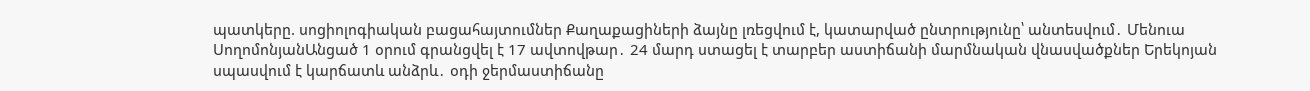պատկերը. սոցիոլոգիական բացահայտումներ Քաղաքացիների ձայնը լռեցվում է, կատարված ընտրությունը՝ անտեսվում․ Մենուա ՍողոմոնյանԱնցած 1 օրում գրանցվել է 17 ավտովթար․ 24 մարդ ստացել է տարբեր աստիճանի մարմնական վնասվածքներ Երեկոյան սպասվում է կարճատև անձրև․ օդի ջերմաստիճանը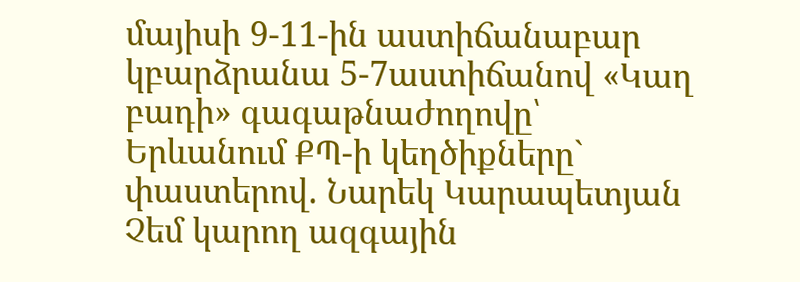մայիսի 9-11-ին աստիճանաբար կբարձրանա 5-7աստիճանով «Կաղ բադի» գագաթնաժողովը՝ Երևանում ՔՊ-ի կեղծիքները` փաստերով. Նարեկ Կարապետյան Չեմ կարող ազգային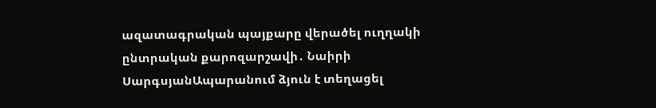ազատագրական պայքարը վերածել ուղղակի ընտրական քարոզարշավի․ Նաիրի ՍարգսյանԱպարանում ձյուն է տեղացել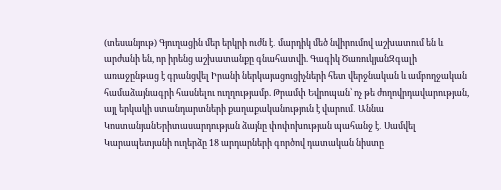(տեսանյութ) Գյուղացին մեր երկրի ուժն է․ մարդիկ մեծ նվիրումով աշխատում են և արժանի են, որ իրենց աշխատանքը գնահատվի. Գագիկ ԾառուկյանԶգալի առաջընթաց է գրանցվել Իրանի ներկայացուցիչների հետ վերջնական և ամբողջական համաձայնագրի հասնելու ուղղությամբ. Թրամփ Եվրոպան՝ ոչ թե ժողովրդավարության, այլ երկակի ստանդարտների քաղաքականություն է վարում․ Աննա ԿոստանյանԵրիտասարդության ձայնը փոփոխության պահանջ է․ Սամվել Կարապետյանի ուղերձը 18 արդարների գործով դատական նիստը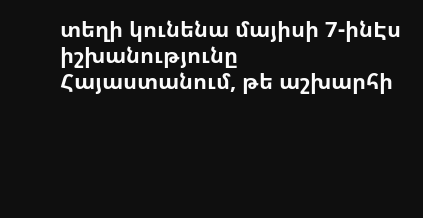տեղի կունենա մայիսի 7-ինԷս իշխանությունը Հայաստանում, թե աշխարհի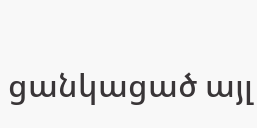ցանկացած այլ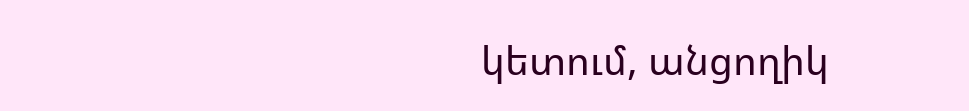կետում, անցողիկ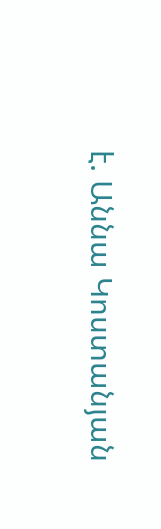է. Աննա Կոստանյան